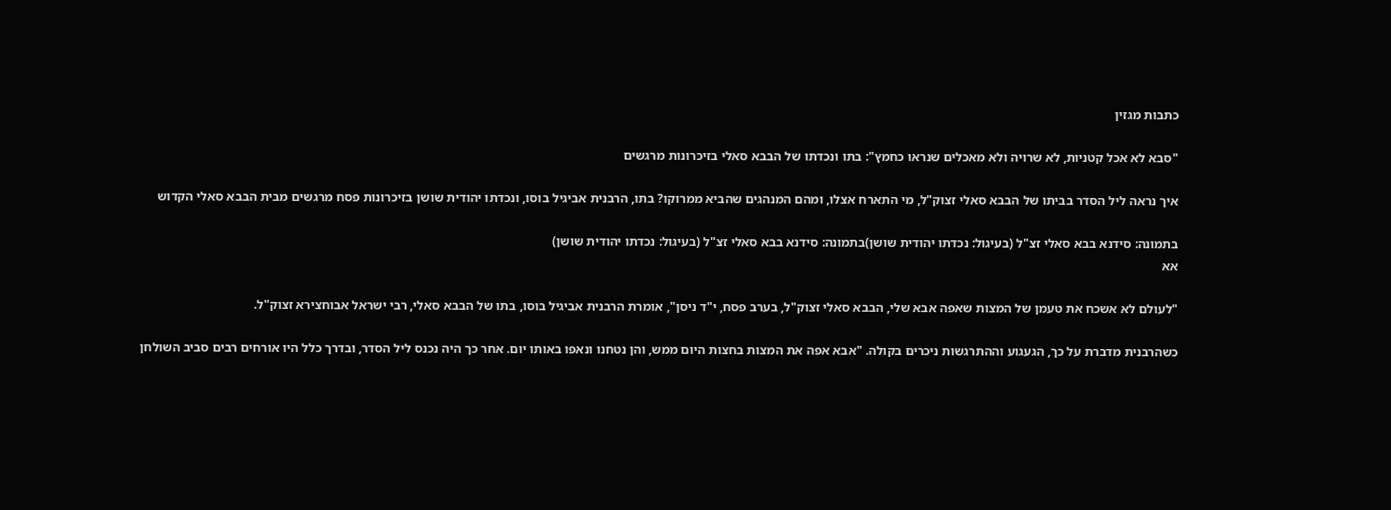כתבות מגזין

"סבא לא אכל קטניות, לא שרויה ולא מאכלים שנראו כחמץ": בתו ונכדתו של הבבא סאלי בזיכרונות מרגשים

איך נראה ליל הסדר בביתו של הבבא סאלי זצוק"ל, מי התארח אצלו, ומהם המנהגים שהביא ממרוקו? בתו, הרבנית אביגיל בוסו, ונכדתו יהודית שושן בזיכרונות פסח מרגשים מבית הבבא סאלי הקדוש

בתמונה: סידנא בבא סאלי זצ"ל (בעיגול: נכדתו יהודית שושן)בתמונה: סידנא בבא סאלי זצ"ל (בעיגול: נכדתו יהודית שושן)
אא

"לעולם לא אשכח את טעמן של המצות שאפה אבא שלי, הבבא סאלי זצוק"ל, בערב פסח, י"ד ניסן", אומרת הרבנית אביגיל בוסו, בתו של הבבא סאלי, רבי ישראל אבוחצירא זצוק"ל.

כשהרבנית מדברת על כך, הגעגוע וההתרגשות ניכרים בקולה. "אבא אפה את המצות בחצות היום ממש, והן נטחנו ונאפו באותו יום. אחר כך היה נכנס ליל הסדר, ובדרך כלל היו אורחים רבים סביב השולחן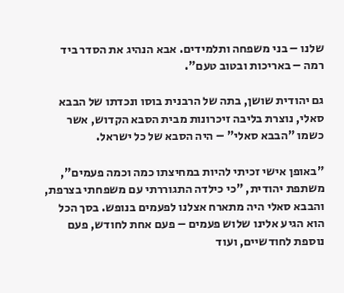שלנו – בני משפחה ותלמידים. אבא הנהיג את הסדר ביד רמה – באריכות ובטוב טעם".

גם יהודית שושן, בתה של הרבנית בוסו ונכדתו של הבבא סאלי, נוצרת בליבה זיכרונות מבית הסבא הקדוש, אשר כשמו "הבבא סאלי" – היה הסבא של כל ישראל.

"באופן אישי זכיתי להיות במחיצתו כמה וכמה פעמים", משתפת יהודית, "כי כילדה התגוררתי עם משפחתי בצרפת, והבבא סאלי היה מתארח אצלנו לפעמים בנופש. בסך הכל הוא הגיע אלינו שלוש פעמים – פעם אחת לחודש, פעם נוספת לחודשיים, ועוד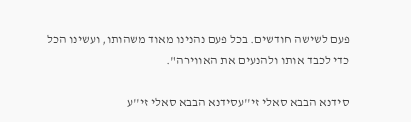פעם לשישה חודשים. בכל פעם נהנינו מאוד משהותו, ועשינו הכל כדי לכבד אותו ולהנעים את האווירה".

סידנא הבבא סאלי זי''עסידנא הבבא סאלי זי''ע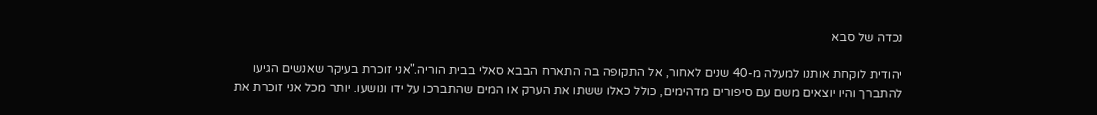נכדה של סבא

יהודית לוקחת אותנו למעלה מ-40 שנים לאחור, אל התקופה בה התארח הבבא סאלי בבית הוריה."אני זוכרת בעיקר שאנשים הגיעו להתברך והיו יוצאים משם עם סיפורים מדהימים, כולל כאלו ששתו את הערק או המים שהתברכו על ידו ונושעו. יותר מכל אני זוכרת את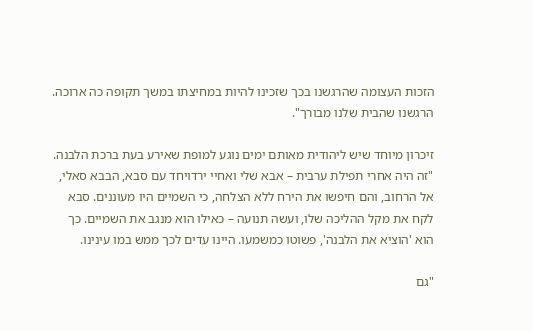הזכות העצומה שהרגשנו בכך שזכינו להיות במחיצתו במשך תקופה כה ארוכה. הרגשנו שהבית שלנו מבורך".

זיכרון מיוחד שיש ליהודית מאותם ימים נוגע למופת שאירע בעת ברכת הלבנה. "זה היה אחרי תפילת ערבית – אבא שלי ואחיי ירדויחד עם סבא, הבבא סאלי, אל הרחוב, והם חיפשו את הירח ללא הצלחה, כי השמיים היו מעוננים. סבא לקח את מקל ההליכה שלו, ועשה תנועה – כאילו הוא מנגב את השמיים. כך הוא 'הוציא את הלבנה', פשוטו כמשמעו. היינו עדים לכך ממש במו עינינו.

"גם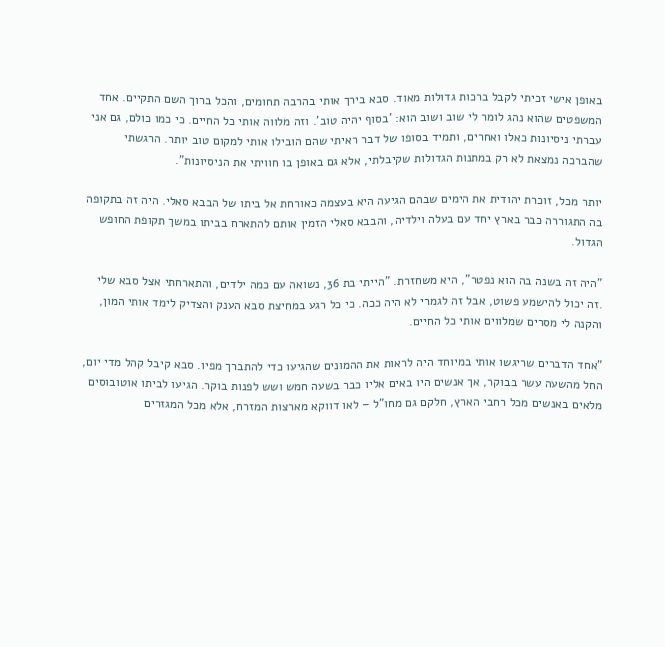באופן אישי זכיתי לקבל ברכות גדולות מאוד. סבא בירך אותי בהרבה תחומים, והכל ברוך השם התקיים. אחד המשפטים שהוא נהג לומר לי שוב ושוב הוא: 'בסוף יהיה טוב'. וזה מלווה אותי כל החיים. כי כמו כולם, גם אני עברתי ניסיונות כאלו ואחרים, ותמיד בסופו של דבר ראיתי שהם הובילו אותי למקום טוב יותר. הרגשתי שהברכה נמצאת לא רק במתנות הגדולות שקיבלתי, אלא גם באופן בו חוויתי את הניסיונות".

יותר מכל, זוכרת יהודית את הימים שבהם הגיעה היא בעצמה כאורחת אל ביתו של הבבא סאלי. היה זה בתקופה בה התגוררה כבר בארץ יחד עם בעלה וילדיה, והבבא סאלי הזמין אותם להתארח בביתו במשך תקופת החופש הגדול.

"היה זה בשנה בה הוא נפטר", היא משחזרת. "הייתי בת 36, נשואה עם כמה ילדים, והתארחתי אצל סבא שלי .זה יכול להישמע פשוט, אבל זה לגמרי לא היה ככה. כי כל רגע במחיצת סבא הענק והצדיק לימד אותי המון, והקנה לי מסרים שמלווים אותי כל החיים.

"אחד הדברים שריגשו אותי במיוחד היה לראות את ההמונים שהגיעו כדי להתברך מפיו. סבא קיבל קהל מדי יום, החל מהשעה עשר בבוקר, אך אנשים היו באים אליו כבר בשעה חמש ושש לפנות בוקר. הגיעו לביתו אוטובוסים מלאים באנשים מכל רחבי הארץ, חלקם גם מחו"ל – לאו דווקא מארצות המזרח, אלא מכל המגזרים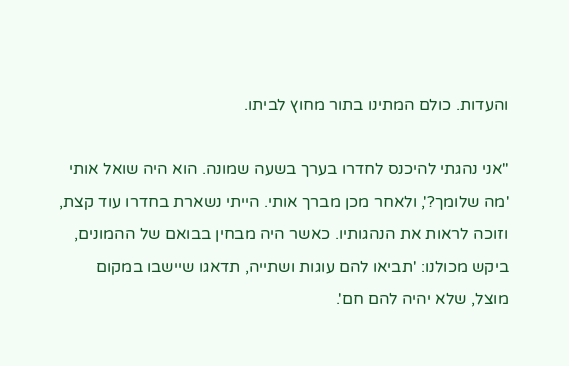והעדות. כולם המתינו בתור מחוץ לביתו.

"אני נהגתי להיכנס לחדרו בערך בשעה שמונה. הוא היה שואל אותי 'מה שלומך?', ולאחר מכן מברך אותי. הייתי נשארת בחדרו עוד קצת, וזוכה לראות את הנהגותיו. כאשר היה מבחין בבואם של ההמונים, ביקש מכולנו: 'תביאו להם עוגות ושתייה, תדאגו שיישבו במקום מוצל, שלא יהיה להם חם'.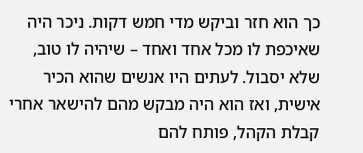כך הוא חזר וביקש מדי חמש דקות. ניכר היה שאיכפת לו מכל אחד ואחד – שיהיה לו טוב, שלא יסבול. לעתים היו אנשים שהוא הכיר אישית, ואז הוא היה מבקש מהם להישאר אחרי קבלת הקהל, פותח להם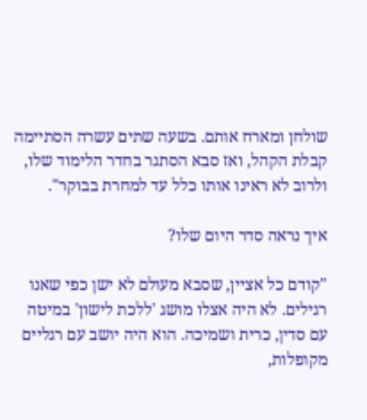שולחן ומארח אותם. בשעה שתים עשרה הסתיימה קבלת הקהל, ואז סבא הסתגר בחדר הלימוד שלו, ולרוב לא ראינו אותו כלל עד למחרת בבוקר".

איך נראה סדר היום שלו?

"קודם כל אציין, שסבא מעולם לא ישן כפי שאנו רגילים. לא היה אצלו מושג 'ללכת לישון' במיטה עם סדין, כרית ושמיכה. הוא היה יושב עם רגליים מקופלות,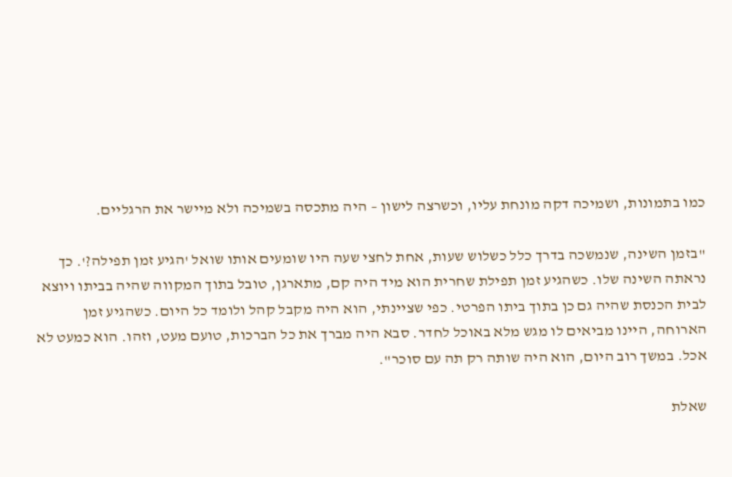כמו בתמונות, ושמיכה דקה מונחת עליו, וכשרצה לישון – היה מתכסה בשמיכה ולא מיישר את הרגליים.

"בזמן השינה, שנמשכה בדרך כלל כשלוש שעות, אחת לחצי שעה היו שומעים אותו שואל 'הגיע זמן תפילה?'. כך נראתה השינה שלו. כשהגיע זמן תפילת שחרית הוא מיד היה קם, מתארגן, טובל בתוך המקווה שהיה בביתו ויוצא לבית הכנסת שהיה גם כן בתוך ביתו הפרטי. כפי שציינתי, הוא היה מקבל קהל ולומד כל היום. כשהגיע זמן הארוחה, היינו מביאים לו מגש מלא באוכל לחדר. סבא היה מברך את כל הברכות, טועם מעט, וזהו. הוא כמעט לא אכל. במשך רוב היום, הוא היה שותה רק תה עם סוכר".

שאלת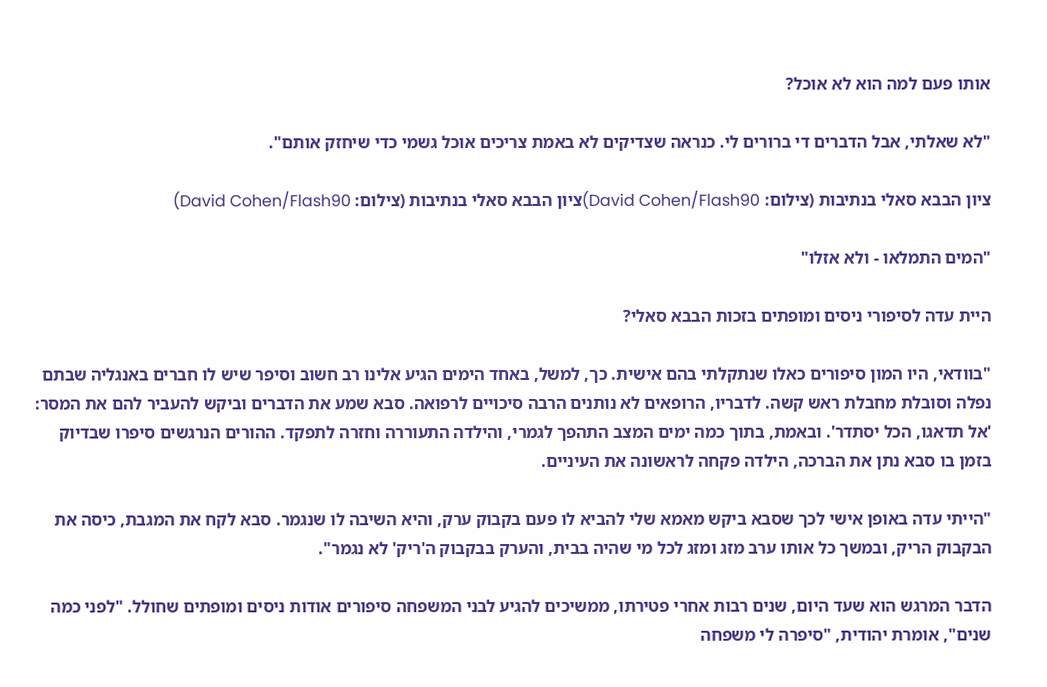אותו פעם למה הוא לא אוכל?

"לא שאלתי, אבל הדברים די ברורים לי. כנראה שצדיקים לא באמת צריכים אוכל גשמי כדי שיחזק אותם".

ציון הבבא סאלי בנתיבות (צילום: David Cohen/Flash90)ציון הבבא סאלי בנתיבות (צילום: David Cohen/Flash90)

"המים התמלאו - ולא אזלו"

היית עדה לסיפורי ניסים ומופתים בזכות הבבא סאלי?

"בוודאי, היו המון סיפורים כאלו שנתקלתי בהם אישית. כך, למשל, באחד הימים הגיע אלינו רב חשוב וסיפר שיש לו חברים באנגליה שבתם נפלה וסובלת מחבלת ראש קשה. לדבריו, הרופאים לא נותנים הרבה סיכויים לרפואה. סבא שמע את הדברים וביקש להעביר להם את המסר: 'אל תדאגו, הכל יסתדר'. ובאמת, בתוך כמה ימים המצב התהפך לגמרי, והילדה התעוררה וחזרה לתפקד. ההורים הנרגשים סיפרו שבדיוק בזמן בו סבא נתן את הברכה, הילדה פקחה לראשונה את העיניים.

"הייתי עדה באופן אישי לכך שסבא ביקש מאמא שלי להביא לו פעם בקבוק ערק, והיא השיבה לו שנגמר. סבא לקח את המגבת, כיסה את הבקבוק הריק, ובמשך כל אותו ערב מזג ומזג לכל מי שהיה בבית, והערק בבקבוק ה'ריק' לא נגמר".

הדבר המרגש הוא שעד היום, שנים רבות אחרי פטירתו, ממשיכים להגיע לבני המשפחה סיפורים אודות ניסים ומופתים שחולל. "לפני כמה שנים", אומרת יהודית, "סיפרה לי משפחה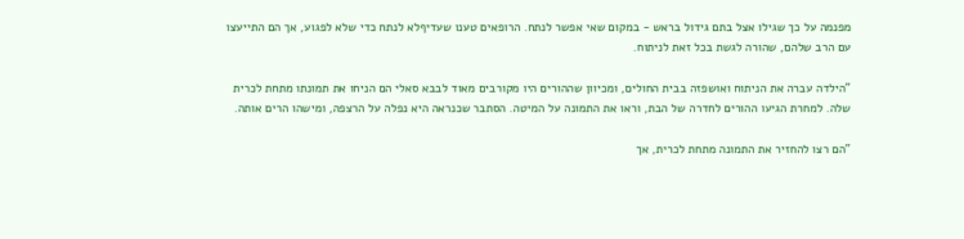מפנמה על כך שגילו אצל בתם גידול בראש - במקום שאי אפשר לנתח. הרופאים טענו שעדיףלא לנתח כדי שלא לפגוע, אך הם התייעצו עם הרב שלהם, שהורה לגשת בכל זאת לניתוח.

"הילדה עברה את הניתוח ואושפזה בבית החולים, ומכיוון שההורים היו מקורבים מאוד לבבא סאלי הם הניחו את תמונתו מתחת לכרית שלה. למחרת הגיעו ההורים לחדרה של הבת, וראו את התמונה על המיטה. הסתבר שכנראה היא נפלה על הרצפה, ומישהו הרים אותה.

"הם רצו להחזיר את התמונה מתחת לכרית, אך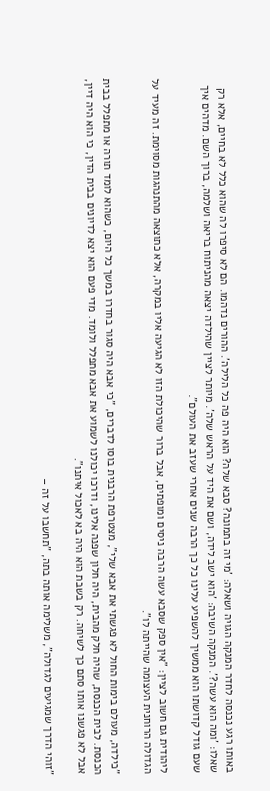באותו רגע נכנסה לחדר המנקה הגויה ושאלה: 'מי זה בתמונה? סבא שלה? הוא היה פה כל הלילה'. ההורים נדהמו. הם לא סיפרו לה שהוא כלל לא בחיים, אלא רק שאלו: 'ומה הוא עשה?'. המנקה השיבה: 'הוא ישב לידה, ושם את היד על הראש שלה'. מיותר לציין שהילדה יצאה מהניתוח בריאה ושלמה, ברוך השם. מדהים איך שעם גודל קדושתו הוא ממשיך להשפיע עלינו כל כך הרבה שנים אחרי שעזב את העולם".

ליהודית גם חשוב לציין: "אין ספק שסבא עשה הרבה ניסים ומופתים, אבל ברור שהיכולת הזו לא הגיעה אליו במקרה, אלא כתוצאה מהתנהגות מסוימת. זה מעיד על הגדולה הרוחנית העצומה שהייתה לו".

"כילדה, מעולם בימות החול לא פגשתי את אבא שלי", מצטרפת הרבנית בוסו לדברים, "כי אבא היה סגור בחדרו במשך כל היום, כשהוא לומד תורה או מתפלל בבית הכנסת. לבית הכנסת, שהיה חלק מהבית, היה חלון שפנה אלינו, ודרכו יכולנו לשמוע את אבא מתפלל ולומד. מדי פעם הוא יצא לדיונים בבית הדין, כי הוא היה דיין, אבל לא פגשנו אותו סתם כך לשיחה. רק בשבת הוא היה בא לאכול איתנו".

"זוהי הדרך שמגיעים לגדולה", משלימה אותה בתה, "תחשבו על זה –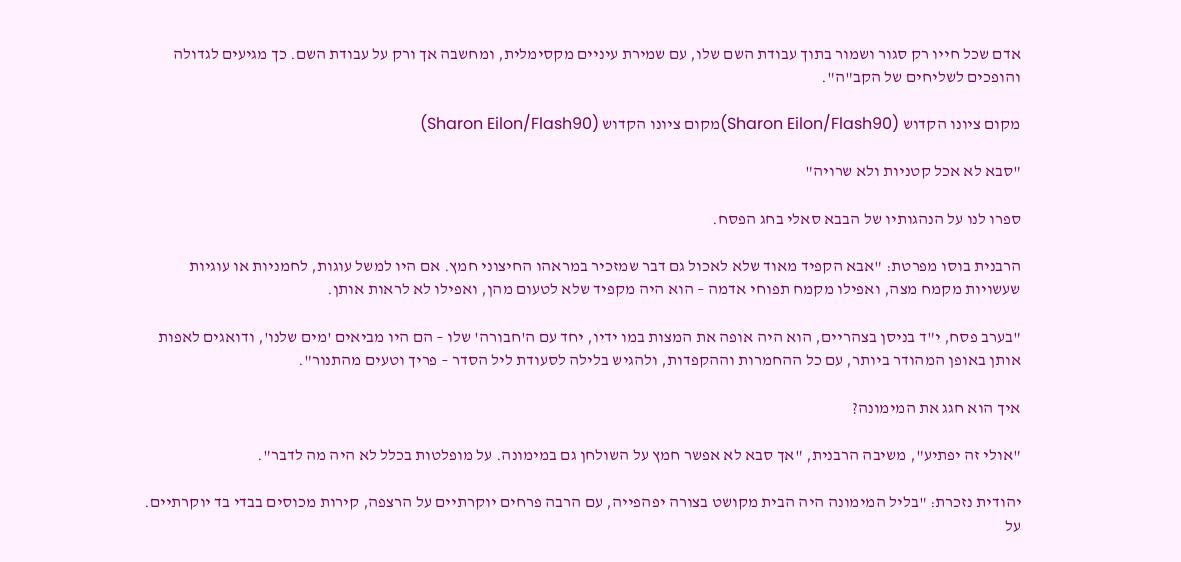אדם שכל חייו רק סגור ושמור בתוך עבודת השם שלו, עם שמירת עיניים מקסימלית, ומחשבה אך ורק על עבודת השם. כך מגיעים לגדולה והופכים לשליחים של הקב"ה".

מקום ציונו הקדוש (Sharon Eilon/Flash90)מקום ציונו הקדוש (Sharon Eilon/Flash90)

"סבא לא אכל קטניות ולא שרויה"

ספרו לנו על הנהגותיו של הבבא סאלי בחג הפסח.

הרבנית בוסו מפרטת: "אבא הקפיד מאוד שלא לאכול גם דבר שמזכיר במראהו החיצוני חמץ. אם היו למשל עוגות, לחמניות או עוגיות שעשויות מקמח מצה, ואפילו מקמח תפוחי אדמה – הוא היה מקפיד שלא לטעום מהן, ואפילו לא לראות אותן.

"בערב פסח, י"ד בניסן בצהריים, הוא היה אופה את המצות במו ידיו, יחד עם ה'חבורה' שלו – הם היו מביאים 'מים שלנו', ודואגים לאפות אותן באופן המהודר ביותר, עם כל ההחמרות וההקפדות, ולהגיש בלילה לסעודת ליל הסדר – פריך וטעים מהתנור".

איך הוא חגג את המימונה?

"אולי זה יפתיע", משיבה הרבנית, "אך סבא לא אפשר חמץ על השולחן גם במימונה. על מופלטות בכלל לא היה מה לדבר".

יהודית נזכרת: "בליל המימונה היה הבית מקושט בצורה יפהפייה, עם הרבה פרחים יוקרתיים על הרצפה, קירות מכוסים בבדי בד יוקרתיים. על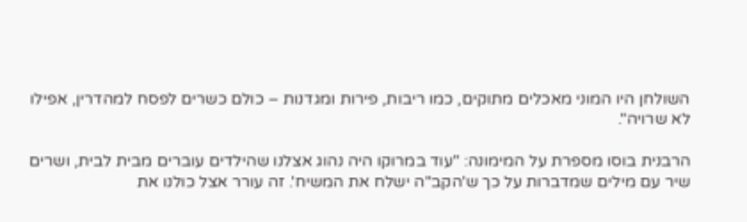השולחן היו המוני מאכלים מתוקים, כמו ריבות, פירות ומגדנות – כולם כשרים לפסח למהדרין, אפילו לא שרויה".

הרבנית בוסו מספרת על המימונה: "עוד במרוקו היה נהוג אצלנו שהילדים עוברים מבית לבית, ושרים שיר עם מילים שמדברות על כך ש'הקב"ה ישלח את המשיח'. זה עורר אצל כולנו את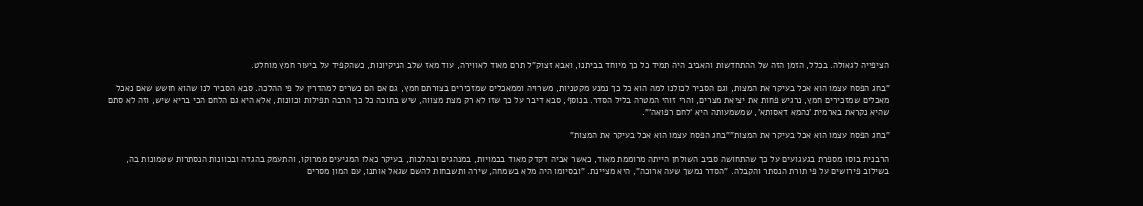הציפייה לגאולה. בכלל, הזמן הזה של ההתחדשות והאביב היה תמיד כל כך מיוחד בביתנו, ואבא זצוק"ל תרם מאוד לאווירה, עוד מאז שלב הניקיונות, כשהקפיד על ביעור חמץ מוחלט.

"בחג הפסח עצמו הוא אכל בעיקר את המצות, וגם הסביר לכולנו למה הוא כל כך נמנע מקטניות, משרויה וממאכלים שמזכירים בצורתם חמץ, גם אם הם כשרים למהדרין על פי ההלכה. סבא הסביר לנו שהוא חושש שאם נאכל מאכלים שמזכירים חמץ, נרגיש פחות את יציאת מצרים, והרי זוהי המטרה בליל הסדר. בנוסף, סבא דיבר על כך שזו לא רק מצת מצווה, שיש בתוכה כל כך הרבה תפילות וכוונות, אלא היא גם הלחם הכי בריא שיש, וזה לא סתם שהיא נקראת בארמית 'נהמא דאסותא', שמשמעותה היא 'לחם רפואה'".

"בחג הפסח עצמו הוא אכל בעיקר את המצות""בחג הפסח עצמו הוא אכל בעיקר את המצות"

הרבנית בוסו מספרת בגעגועים על כך שהתחושה סביב השולחן הייתה מרוממת מאוד, כאשר אביה דקדק מאוד בכמויות, במנהגים ובהלכות, בעיקר כאלו המגיעים ממרוקו, והתעמק בהגדה ובכוונות הנסתרות שטמונות בה, בשילוב פירושים על פי תורת הנסתר והקבלה. "הסדר נמשך שעה ארוכה", היא מציינת. "ובסיומו היה מלא בשמחה, שירה ותשבחות להשם שגאל אותנו, עם המון מסרים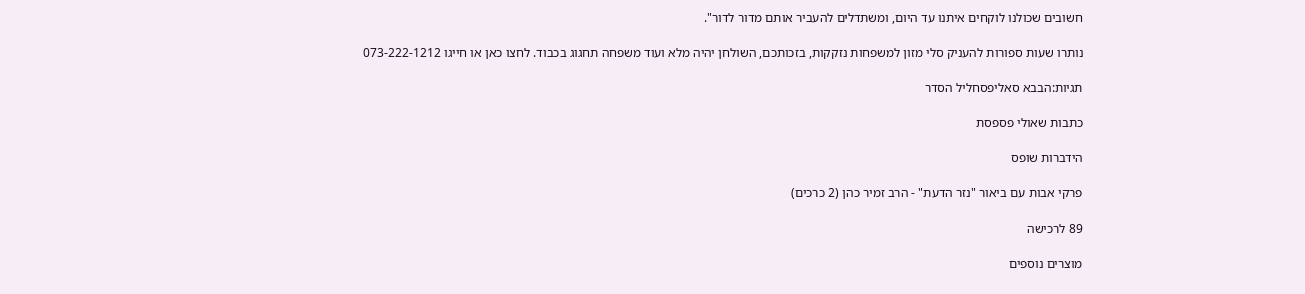חשובים שכולנו לוקחים איתנו עד היום, ומשתדלים להעביר אותם מדור לדור".

נותרו שעות ספורות להעניק סלי מזון למשפחות נזקקות, בזכותכם, השולחן יהיה מלא ועוד משפחה תחגוג בכבוד. לחצו כאן או חייגו 073-222-1212

תגיות:הבבא סאליפסחליל הסדר

כתבות שאולי פספסת

הידברות שופס

פרקי אבות עם ביאור "נזר הדעת" - הרב זמיר כהן (2 כרכים)

89 לרכישה

מוצרים נוספים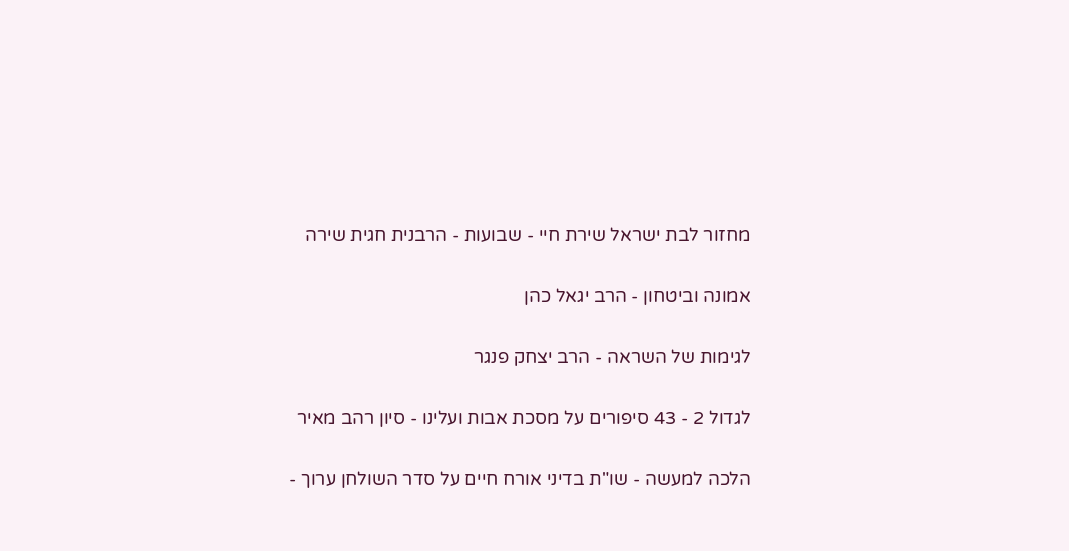מחזור לבת ישראל שירת חיי - שבועות - הרבנית חגית שירה

אמונה וביטחון - הרב יגאל כהן

לגימות של השראה - הרב יצחק פנגר

לגדול 2 - 43 סיפורים על מסכת אבות ועלינו - סיון רהב מאיר

הלכה למעשה - שו"ת בדיני אורח חיים על סדר השולחן ערוך -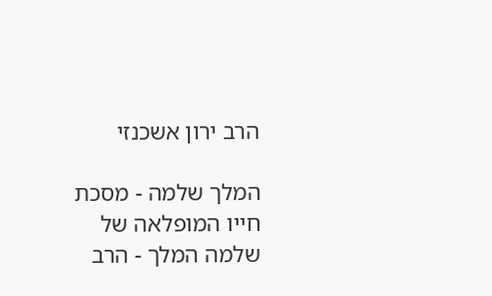הרב ירון אשכנזי

המלך שלמה - מסכת חייו המופלאה של שלמה המלך - הרב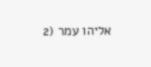אליהו עמר (2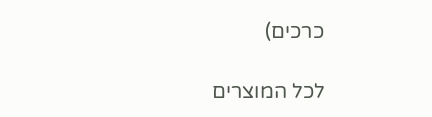כרכים)

לכל המוצרים